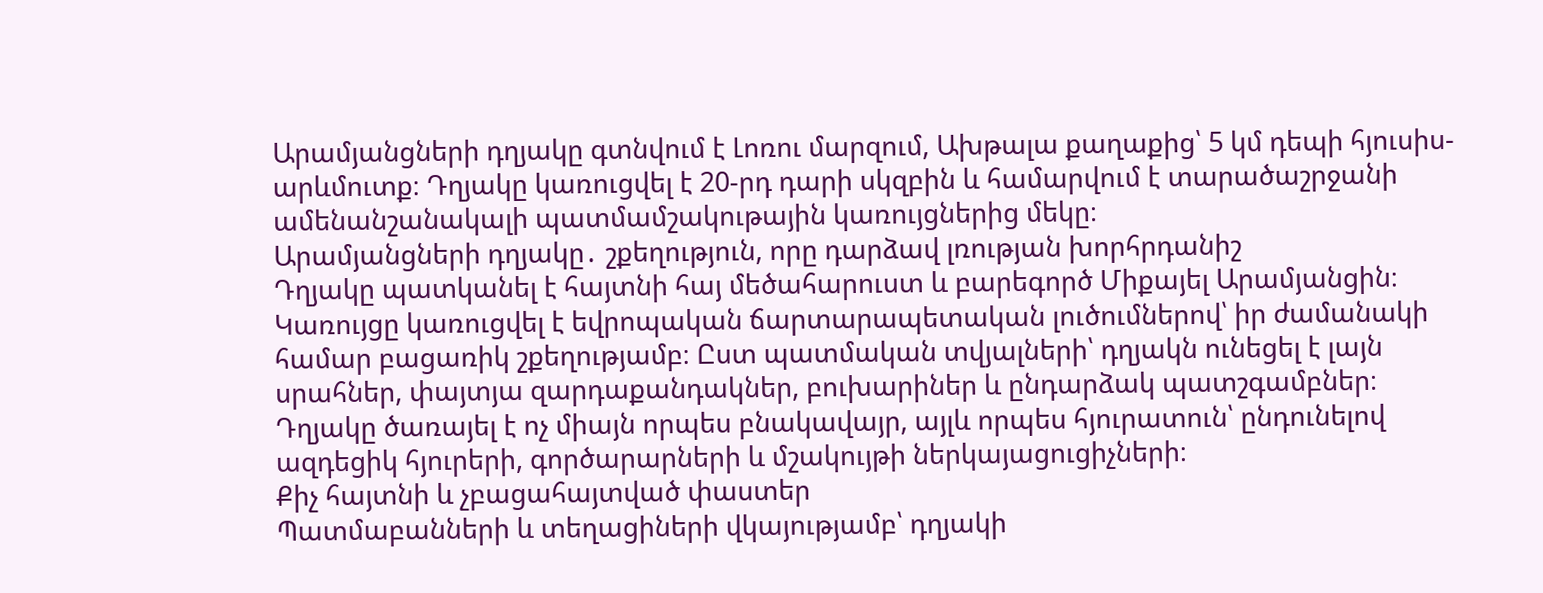Արամյանցների դղյակը գտնվում է Լոռու մարզում, Ախթալա քաղաքից՝ 5 կմ դեպի հյուսիս-արևմուտք։ Դղյակը կառուցվել է 20-րդ դարի սկզբին և համարվում է տարածաշրջանի ամենանշանակալի պատմամշակութային կառույցներից մեկը։
Արամյանցների դղյակը․ շքեղություն, որը դարձավ լռության խորհրդանիշ
Դղյակը պատկանել է հայտնի հայ մեծահարուստ և բարեգործ Միքայել Արամյանցին։ Կառույցը կառուցվել է եվրոպական ճարտարապետական լուծումներով՝ իր ժամանակի համար բացառիկ շքեղությամբ։ Ըստ պատմական տվյալների՝ դղյակն ունեցել է լայն սրահներ, փայտյա զարդաքանդակներ, բուխարիներ և ընդարձակ պատշգամբներ։
Դղյակը ծառայել է ոչ միայն որպես բնակավայր, այլև որպես հյուրատուն՝ ընդունելով ազդեցիկ հյուրերի, գործարարների և մշակույթի ներկայացուցիչների։
Քիչ հայտնի և չբացահայտված փաստեր
Պատմաբանների և տեղացիների վկայությամբ՝ դղյակի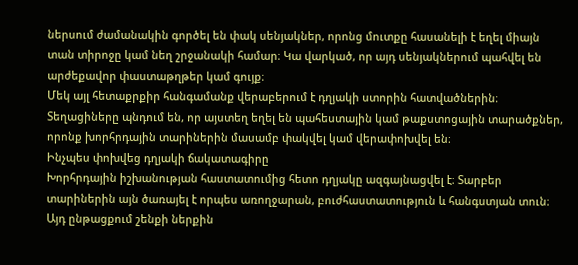ներսում ժամանակին գործել են փակ սենյակներ, որոնց մուտքը հասանելի է եղել միայն տան տիրոջը կամ նեղ շրջանակի համար։ Կա վարկած, որ այդ սենյակներում պահվել են արժեքավոր փաստաթղթեր կամ գույք։
Մեկ այլ հետաքրքիր հանգամանք վերաբերում է դղյակի ստորին հատվածներին։ Տեղացիները պնդում են, որ այստեղ եղել են պահեստային կամ թաքստոցային տարածքներ, որոնք խորհրդային տարիներին մասամբ փակվել կամ վերափոխվել են։
Ինչպես փոխվեց դղյակի ճակատագիրը
Խորհրդային իշխանության հաստատումից հետո դղյակը ազգայնացվել է։ Տարբեր տարիներին այն ծառայել է որպես առողջարան, բուժհաստատություն և հանգստյան տուն։ Այդ ընթացքում շենքի ներքին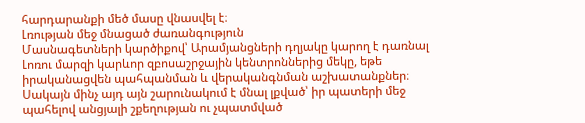հարդարանքի մեծ մասը վնասվել է։
Լռության մեջ մնացած ժառանգություն
Մասնագետների կարծիքով՝ Արամյանցների դղյակը կարող է դառնալ Լոռու մարզի կարևոր զբոսաշրջային կենտրոններից մեկը, եթե իրականացվեն պահպանման և վերականգնման աշխատանքներ։ Սակայն մինչ այդ այն շարունակում է մնալ լքված՝ իր պատերի մեջ պահելով անցյալի շքեղության ու չպատմված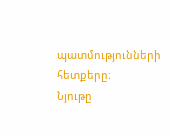պատմությունների հետքերը։
Նյութը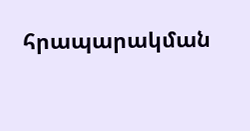հրապարակման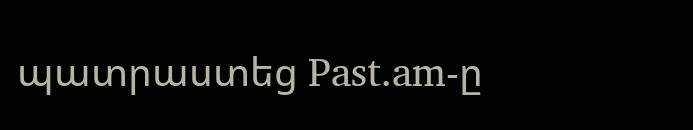պատրաստեց Past.am-ը